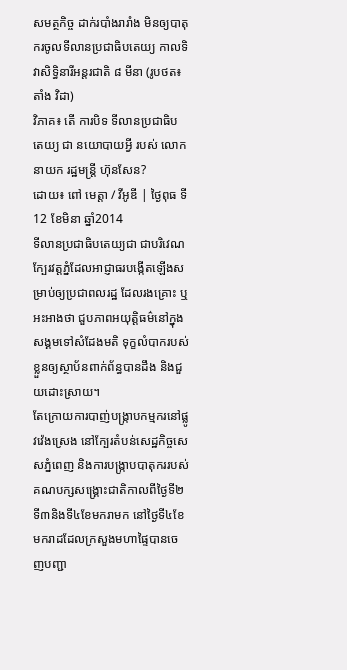សមត្ថកិច្ច ដាក់របាំងរារាំង មិនឲ្យបាតុករចូលទីលានប្រជាធិបតេយ្យ កាលទិវាសិទ្ធិនារីអន្តរជាតិ ៨ មីនា (រូបថត៖ តាំង វិដា)
វិភាគ៖ តើ ការបិទ ទីលានប្រជាធិបតេយ្យ ជា នយោបាយអ្វី របស់ លោកនាយក រដ្ឋមន្ត្រី ហ៊ុនសែន?
ដោយ៖ ពៅ មេត្តា / វីអូឌី | ថ្ងៃពុធ ទី12 ខែមិនា ឆ្នាំ2014
ទីលានប្រជាធិបតេយ្យជា ជាបរិវេណក្បែរវត្តភ្នំដែលអាជ្ញាធរបង្កើតឡើងសម្រាប់ឲ្យប្រជាពលរដ្ឋ ដែលរងគ្រោះ ឬអះអាងថា ជួបភាពអយុត្តិធម៌នៅក្នុងសង្គមទៅសំដែងមតិ ទុក្ខលំបាករបស់ខ្លួនឲ្យស្ថាប័នពាក់ព័ន្ធបានដឹង និងជួយដោះស្រាយ។
តែក្រោយការបាញ់បង្ក្រាបកម្មករនៅផ្លូវវ៉េងស្រេង នៅក្បែរតំបន់សេដ្ឋកិច្ចសេសភ្នំពេញ និងការបង្ក្រាបបាតុកររបស់គណបក្សសង្គ្រោះជាតិកាលពីថ្ងៃទី២ ទី៣និងទី៤ខែមករាមក នៅថ្ងៃទី៤ខែមករាដដែលក្រសួងមហាផ្ទៃបានចេញបញ្ជា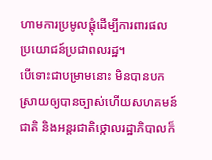ហាមការប្រមូលផ្តុំដើម្បីការពារផលប្រយោជន៍ប្រជាពលរដ្ឋ។
បើទោះជាបម្រាមនោះ មិនបានបកស្រាយឲ្យបានច្បាស់ហើយសហគមន៍ជាតិ និងអន្តរជាតិថ្កោលរដ្ឋាភិបាលក៏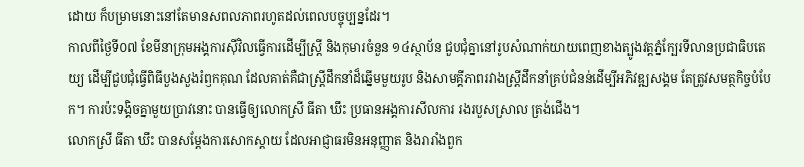ដោយ ក៏បម្រាមនោះនៅតែមានសពលភាពរហូតដល់ពេលបច្ចុប្បន្នដែរ។
កាលពីថ្ងៃទី០៧ ខែមីនាក្រុមអង្គការស៊ីវិលធ្វើការដើម្បីស្ត្រី និងកុមារចំនួន ១៤ស្ថាប័ន ជួបជុំគ្នានៅរូបសំណាក់យាយពេញខាងត្បូងវត្តភ្នំក្បែរទីលានប្រជាធិបតេយ្យ ដើម្បីជួបជុំធ្វើពិធីបួងសួងរំឭកគុណ ដែលគាត់គឺជាស្ដ្រីដឹកនាំដ៏ឆ្នើមមួយរូប និងសាមគ្គីភាពរវាងស្ដ្រីដឹកនាំគ្រប់ជំនន់ដើម្បីអភិវឌ្ឍសង្គម តែត្រូវសមត្ថកិច្ចបំបែក។ ការប៉ះទង្គិចគ្នាមួយប្រាវនោះ បានធ្វើឲ្យលោកស្រី ធីតា ឃឹះ ប្រធានអង្គការសីលការ រងរបួសស្រាល ត្រង់ជើង។
លោកស្រី ធីតា ឃឹះ បានសម្តែងការសោកស្តាយ ដែលអាជ្ញាធរមិនអនុញ្ញាត និងរារាំងពួក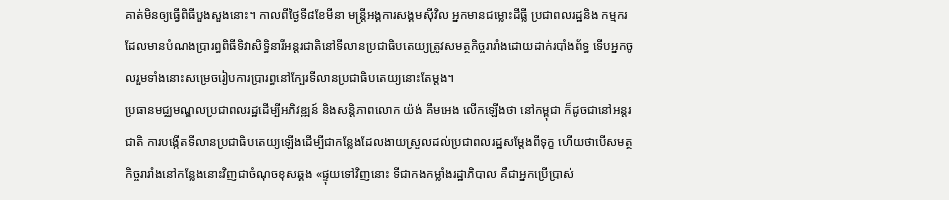គាត់មិនឲ្យធ្វើពិធីបួងសួងនោះ។ កាលពីថ្ងៃទី៨ខែមីនា មន្ត្រីអង្គការសង្គមស៊ីវិល អ្នកមានជម្លោះដីធ្លី ប្រជាពលរដ្ឋនិង កម្មករ ដែលមានបំណងប្រារព្ធពិធីទិវាសិទ្ធិនារីអន្តរជាតិនៅទីលានប្រជាធិបតេយ្យត្រូវសមត្ថកិច្ចរារាំងដោយដាក់របាំងព័ទ្ធ ទើបអ្នកចូលរួមទាំងនោះសម្រេចរៀបការប្រារព្ធនៅក្បែរទីលានប្រជាធិបតេយ្យនោះតែម្តង។
ប្រធានមជ្ឈមណ្ឌលប្រជាពលរដ្ឋដើម្បីអភិវឌ្ឍន៍ និងសន្តិភាពលោក យ៉ង់ គឹមអេង លើកឡើងថា នៅកម្ពុជា ក៏ដូចជានៅអន្តរជាតិ ការបង្កើតទីលានប្រជាធិបតេយ្យឡើងដើម្បីជាកន្លែងដែលងាយស្រួលដល់ប្រជាពលរដ្ឋសម្តែងពីទុក្ខ ហើយថាបើសមត្ថកិច្ចរារាំងនៅកន្លែងនោះវិញជាចំណុចខុសឆ្គង «ផ្ទុយទៅវិញនោះ ទីជាកងកម្លាំងរដ្ឋាភិបាល គឺជាអ្នកប្រើប្រាស់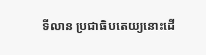ទីលាន ប្រជាធិបតេយ្យនោះដើ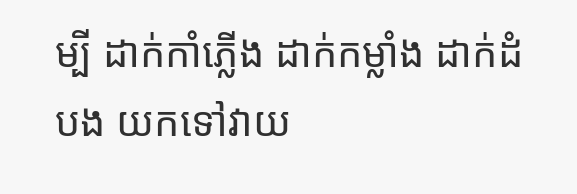ម្បី ដាក់កាំភ្លើង ដាក់កម្លាំង ដាក់ដំបង យកទៅវាយ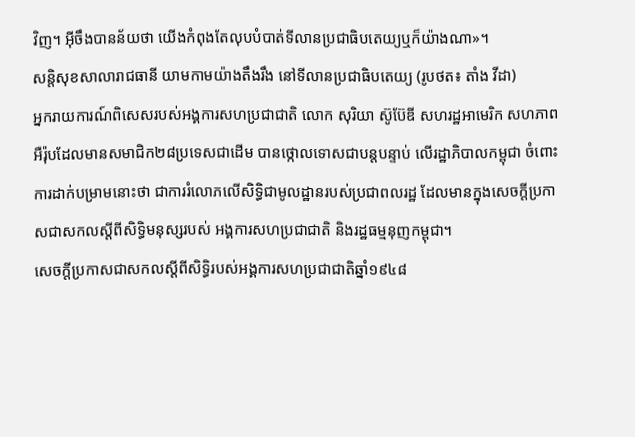វិញ។ អ៊ីចឹងបានន័យថា យើងកំពុងតែលុបបំបាត់ទីលានប្រជាធិបតេយ្យឬក៏យ៉ាងណា»។
សន្តិសុខសាលារាជធានី យាមកាមយ៉ាងតឹងរឹង នៅទីលានប្រជាធិបតេយ្យ (រូបថត៖ តាំង វីដា)
អ្នករាយការណ៍ពិសេសរបស់អង្គការសហប្រជាជាតិ លោក សុរិយា ស៊ូប៊ែឌី សហរដ្ឋអាមេរិក សហភាពអឺរ៉ុបដែលមានសមាជិក២៨ប្រទេសជាដើម បានថ្កោលទោសជាបន្តបន្ទាប់ លើរដ្ឋាភិបាលកម្ពុជា ចំពោះការដាក់បម្រាមនោះថា ជាការរំលោភលើសិទ្ធិជាមូលដ្ឋានរបស់ប្រជាពលរដ្ឋ ដែលមានក្នុងសេចក្តីប្រកាសជាសកលស្តីពីសិទ្ធិមនុស្សរបស់ អង្គការសហប្រជាជាតិ និងរដ្ឋធម្មនុញកម្ពុជា។
សេចក្តីប្រកាសជាសកលស្តីពីសិទ្ធិរបស់អង្គការសហប្រជាជាតិឆ្នាំ១៩៤៨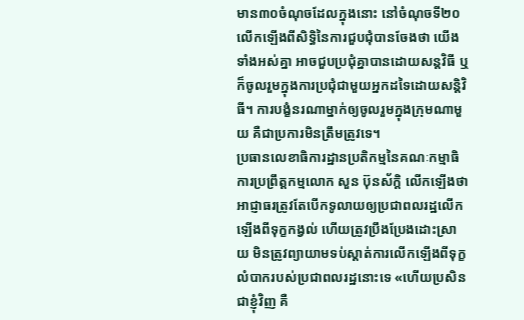មាន៣០ចំណុចដែលក្នុងនោះ នៅចំណុចទី២០លើកឡើងពីសិទ្ធិនៃការជួបជុំបានចែងថា យើងទាំងអស់គ្នា អាចជួបប្រជុំគ្នាបានដោយសន្តវិធី ឬ ក៏ចូលរួមក្នុងការប្រជុំជាមួយអ្នកដទៃដោយសន្តិវិធី។ ការបង្ខំនរណាម្នាក់ឲ្យចូលរួមក្នុងក្រុមណាមួយ គឺជាប្រការមិនត្រឹមត្រូវទេ។
ប្រធានលេខាធិការដ្ឋានប្រតិកម្មនៃគណៈកម្មាធិការប្រព្រឹត្តកម្មលោក សួន ប៊ុនស័ក្តិ លើកឡើងថា អាជ្ញាធរត្រូវតែបើកទូលាយឲ្យប្រជាពលរដ្ឋលើកឡើងពីទុក្ខកង្វល់ ហើយត្រូវប្រឹងប្រែងដោះស្រាយ មិនត្រូវព្យាយាមទប់ស្តាត់ការលើកឡើងពីទុក្ខលំបាករបស់ប្រជាពលរដ្ឋនោះទេ «ហើយប្រសិនជាខ្ញុំវិញ គឺ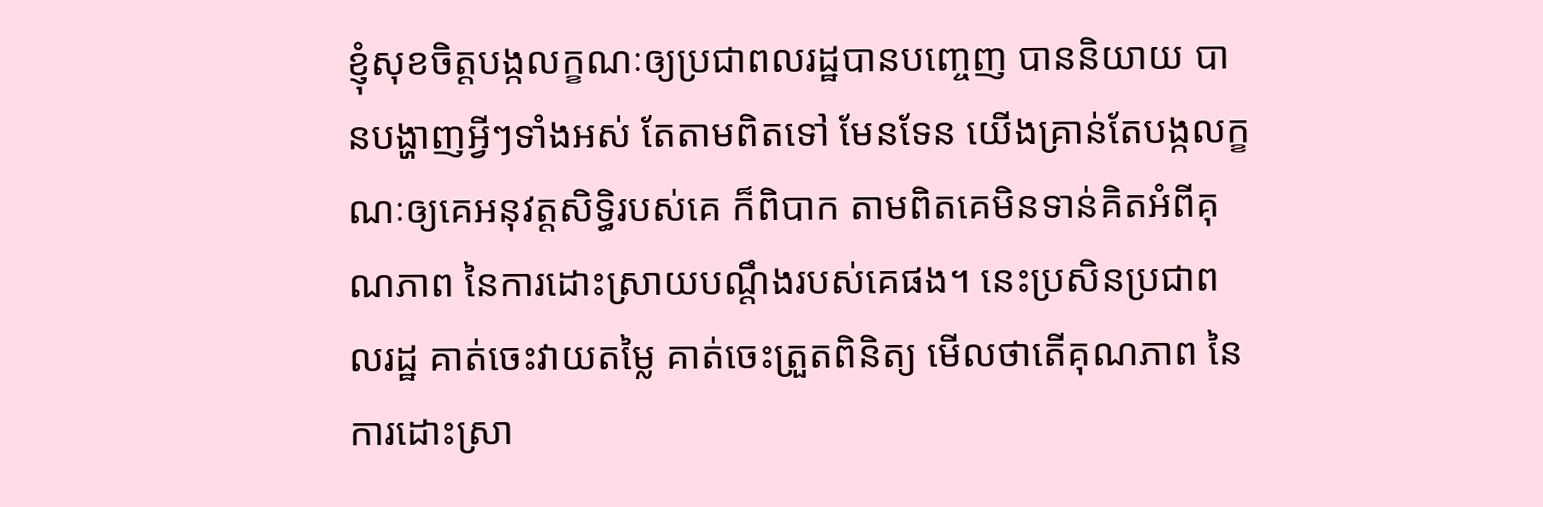ខ្ញុំសុខចិត្តបង្កលក្ខណៈឲ្យប្រជាពលរដ្ឋបានបញ្ចេញ បាននិយាយ បានបង្ហាញអ្វីៗទាំងអស់ តែតាមពិតទៅ មែនទែន យើងគ្រាន់តែបង្កលក្ខណៈឲ្យគេអនុវត្តសិទ្ធិរបស់គេ ក៏ពិបាក តាមពិតគេមិនទាន់គិតអំពីគុណភាព នៃការដោះស្រាយបណ្តឹងរបស់គេផង។ នេះប្រសិនប្រជាពលរដ្ឋ គាត់ចេះវាយតម្លៃ គាត់ចេះត្រួតពិនិត្យ មើលថាតើគុណភាព នៃការដោះស្រា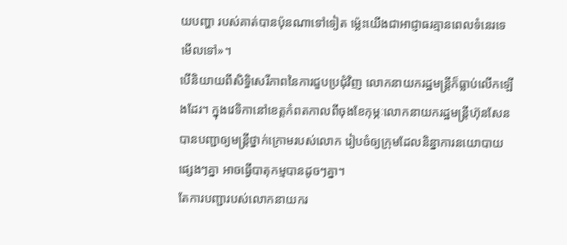យបញ្ហា របស់គាត់បានប៉ុនណាទៅទៀត ម្ល៉េះយើងជាអាជ្ញាធរគ្មានពេលទំនេរទេមើលទៅ»។
បើនិយាយពីសិទ្ធិសេរីភាពនៃការជួបប្រជុំវិញ លោកនាយករដ្ឋមន្ត្រីក៏ធ្លាប់លើកឡើងដែរ។ ក្នុងវេទិកានៅខេត្តកំពតកាលពីចុងខែកុម្ភៈលោកនាយករដ្ឋមន្ត្រីហ៊ុនសែន បានបញ្ជាឲ្យមន្ត្រីថ្នាក់ក្រោមរបស់លោក រៀបចំឲ្យក្រុមដែលនិន្នាការនយោបាយផ្សេងៗគ្នា អាចធ្វើបាតុកម្មបានដូចៗគ្នា។
តែការបញ្ជារបស់លោកនាយករ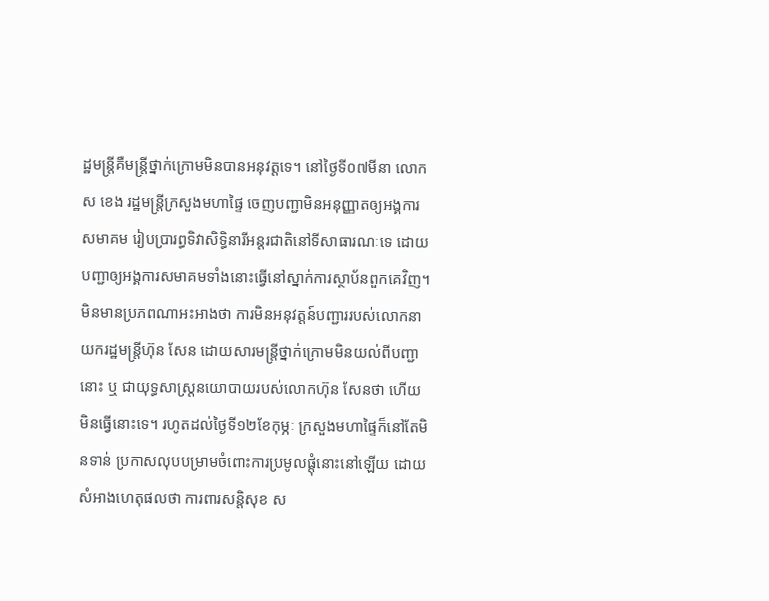ដ្ឋមន្ត្រីគឺមន្ត្រីថ្នាក់ក្រោមមិនបានអនុវត្តទេ។ នៅថ្ងៃទី០៧មីនា លោក ស ខេង រដ្ឋមន្ត្រីក្រសួងមហាផ្ទៃ ចេញបញ្ជាមិនអនុញ្ញាតឲ្យអង្គការសមាគម រៀបប្រារព្ធទិវាសិទ្ធិនារីអន្តរជាតិនៅទីសាធារណៈទេ ដោយបញ្ជាឲ្យអង្គការសមាគមទាំងនោះធ្វើនៅស្នាក់ការស្ថាប័នពួកគេវិញ។
មិនមានប្រភពណាអះអាងថា ការមិនអនុវត្តន៍បញ្ជាររបស់លោកនាយករដ្ឋមន្ត្រីហ៊ុន សែន ដោយសារមន្ត្រីថ្នាក់ក្រោមមិនយល់ពីបញ្ជានោះ ឬ ជាយុទ្ធសាស្ត្រនយោបាយរបស់លោកហ៊ុន សែនថា ហើយមិនធ្វើនោះទេ។ រហូតដល់ថ្ងៃទី១២ខែកុម្ភៈ ក្រសួងមហាផ្ទៃក៏នៅតែមិនទាន់ ប្រកាសលុបបម្រាមចំពោះការប្រមូលផ្តុំនោះនៅឡើយ ដោយសំអាងហេតុផលថា ការពារសន្តិសុខ ស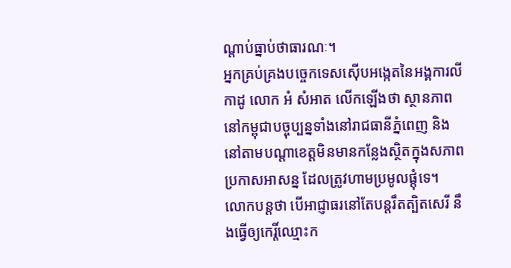ណ្តាប់ធ្នាប់ថាធារណៈ។
អ្នកគ្រប់គ្រងបច្ចេកទេសស៊ើបអង្កេតនៃអង្គការលីកាដូ លោក អំ សំអាត លើកឡើងថា ស្ថានភាពនៅកម្ពុជាបច្ចុប្បន្នទាំងនៅរាជធានីភ្នំពេញ និងនៅតាមបណ្តាខេត្តមិនមានកន្លែងស្ថិតក្នុងសភាពប្រកាសអាសន្ន ដែលត្រូវហាមប្រមូលផ្តុំទេ។
លោកបន្តថា បើអាជ្ញាធរនៅតែបន្តរឹតត្បិតសេរី នឹងធ្វើឲ្យកេរ្តិ៍ឈ្មោះក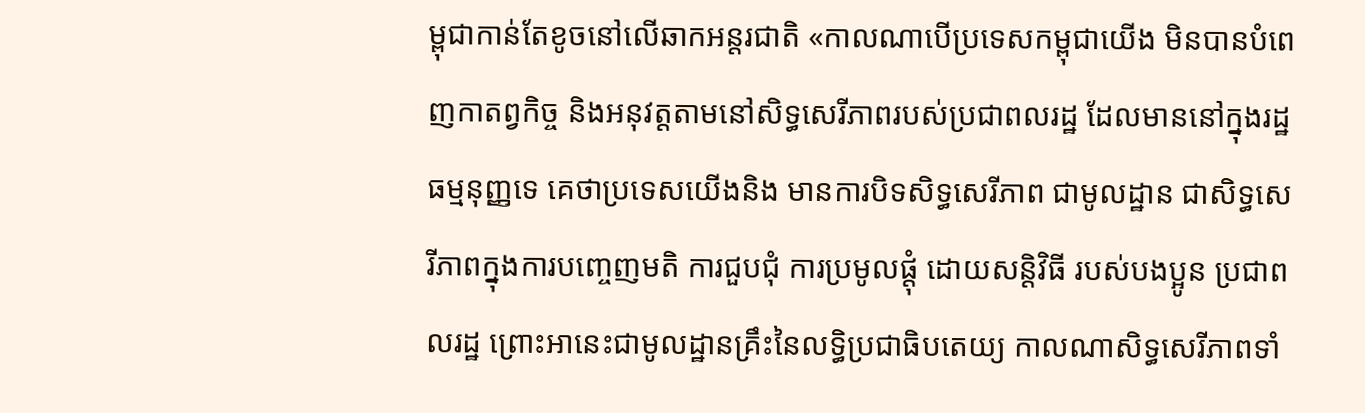ម្ពុជាកាន់តែខូចនៅលើឆាកអន្តរជាតិ «កាលណាបើប្រទេសកម្ពុជាយើង មិនបានបំពេញកាតព្វកិច្ច និងអនុវត្តតាមនៅសិទ្ធសេរីភាពរបស់ប្រជាពលរដ្ឋ ដែលមាននៅក្នុងរដ្ឋធម្មនុញ្ញទេ គេថាប្រទេសយើងនិង មានការបិទសិទ្ធសេរីភាព ជាមូលដ្ឋាន ជាសិទ្ធសេរីភាពក្នុងការបញ្ចេញមតិ ការជួបជុំ ការប្រមូលផ្តុំ ដោយសន្តិវិធី របស់បងប្អូន ប្រជាពលរដ្ឋ ព្រោះអានេះជាមូលដ្ឋានគ្រឹះនៃលទ្ធិប្រជាធិបតេយ្យ កាលណាសិទ្ធសេរីភាពទាំ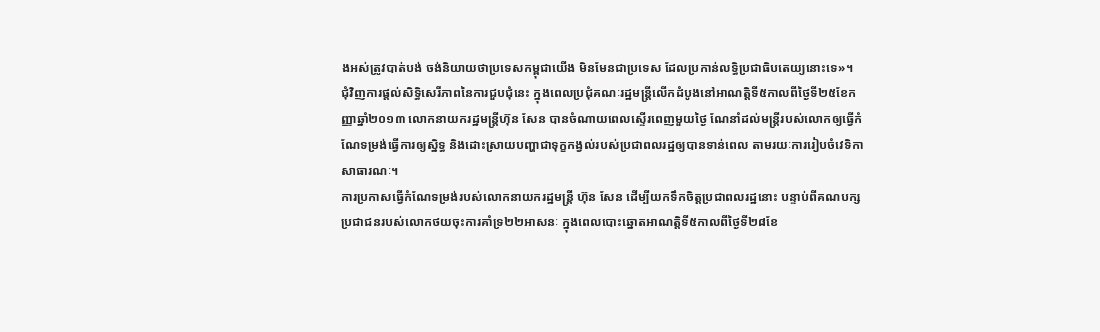ងអស់ត្រូវបាត់បង់ ចង់និយាយថាប្រទេសកម្ពុជាយើង មិនមែនជាប្រទេស ដែលប្រកាន់លទ្ធិប្រជាធិបតេយ្យនោះទេ»។
ជុំវិញការផ្តល់សិទ្ធិសេរីភាពនៃការជួបជុំនេះ ក្នុងពេលប្រជុំគណៈរដ្ឋមន្ត្រីលើកដំបូងនៅអាណត្តិទី៥កាលពីថ្ងៃទី២៥ខែកញ្ញាឆ្នាំ២០១៣ លោកនាយករដ្ឋមន្ត្រីហ៊ុន សែន បានចំណាយពេលស្ទើរពេញមួយថ្ងៃ ណែនាំដល់មន្ត្រីរបស់លោកឲ្យធ្វើកំណែទម្រង់ធ្វើការឲ្យស្និទ្ធ និងដោះស្រាយបញ្ហាជាទុក្ខកង្វល់របស់ប្រជាពលរដ្ឋឲ្យបានទាន់ពេល តាមរយៈការរៀបចំវេទិកាសាធារណៈ។
ការប្រកាសធ្វើកំណែទម្រង់របស់លោកនាយករដ្ឋមន្ត្រី ហ៊ុន សែន ដើម្បីយកទឹកចិត្តប្រជាពលរដ្ឋនោះ បន្ទាប់ពីគណបក្សប្រជាជនរបស់លោកថយចុះការគាំទ្រ២២អាសនៈ ក្នុងពេលបោះឆ្នោតអាណត្តិទី៥កាលពីថ្ងៃទី២៨ខែ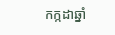កក្កដាឆ្នាំ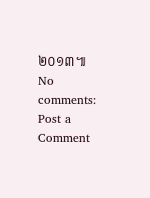២០១៣៕
No comments:
Post a Comment